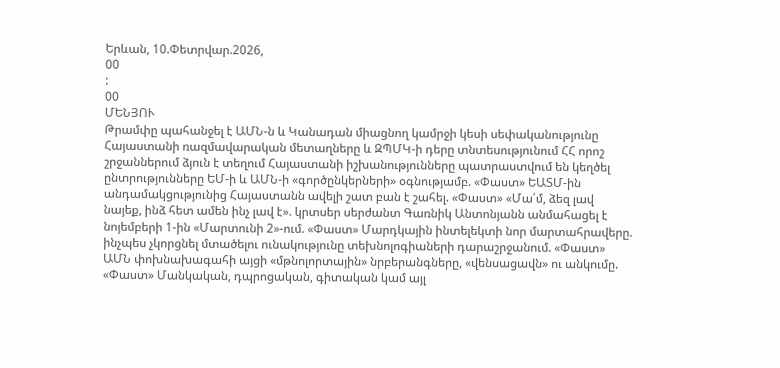Երևան, 10.Փետրվար.2026,
00
:
00
ՄԵՆՅՈՒ
Թրամփը պահանջել է ԱՄՆ-ն և Կանադան միացնող կամրջի կեսի սեփականությունը Հայաստանի ռազմավարական մետաղները և ԶՊՄԿ-ի դերը տնտեսությունում ՀՀ որոշ շրջաններում ձյուն է տեղում Հայաստանի իշխանությունները պատրաստվում են կեղծել ընտրությունները ԵՄ-ի և ԱՄՆ-ի «գործընկերների» օգնությամբ. «Փաստ» ԵԱՏՄ-ին անդամակցությունից Հայաստանն ավելի շատ բան է շահել. «Փաստ» «Մա՛մ, ձեզ լավ նայեք, ինձ հետ ամեն ինչ լավ է». կրտսեր սերժանտ Գառնիկ Անտոնյանն անմահացել է նոյեմբերի 1-ին «Մարտունի 2»-ում. «Փաստ» Մարդկային ինտելեկտի նոր մարտահրավերը. ինչպես չկորցնել մտածելու ունակությունը տեխնոլոգիաների դարաշրջանում. «Փաստ» ԱՄՆ փոխնախագահի այցի «մթնոլորտային» նրբերանգները, «վենսացավն» ու անկումը. «Փաստ» Մանկական, դպրոցական, գիտական կամ այլ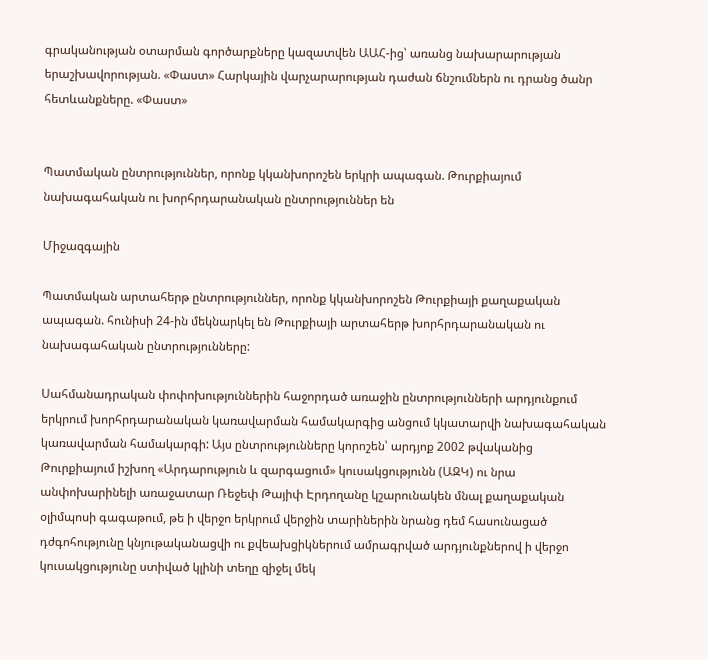գրականության օտարման գործարքները կազատվեն ԱԱՀ-ից՝ առանց նախարարության երաշխավորության. «Փաստ» Հարկային վարչարարության դաժան ճնշումներն ու դրանց ծանր հետևանքները. «Փաստ»


Պատմական ընտրություններ, որոնք կկանխորոշեն երկրի ապագան. Թուրքիայում նախագահական ու խորհրդարանական ընտրություններ են

Միջազգային

Պատմական արտահերթ ընտրություններ, որոնք կկանխորոշեն Թուրքիայի քաղաքական ապագան. հունիսի 24-ին մեկնարկել են Թուրքիայի արտահերթ խորհրդարանական ու նախագահական ընտրությունները:

Սահմանադրական փոփոխություններին հաջորդած առաջին ընտրությունների արդյունքում երկրում խորհրդարանական կառավարման համակարգից անցում կկատարվի նախագահական կառավարման համակարգի: Այս ընտրությունները կորոշեն՝ արդյոք 2002 թվականից Թուրքիայում իշխող «Արդարություն և զարգացում» կուսակցությունն (ԱԶԿ) ու նրա անփոխարինելի առաջատար Ռեջեփ Թայիփ Էրդողանը կշարունակեն մնալ քաղաքական օլիմպոսի գագաթում, թե ի վերջո երկրում վերջին տարիներին նրանց դեմ հասունացած դժգոհությունը կնյութականացվի ու քվեախցիկներում ամրագրված արդյունքներով ի վերջո կուսակցությունը ստիված կլինի տեղը զիջել մեկ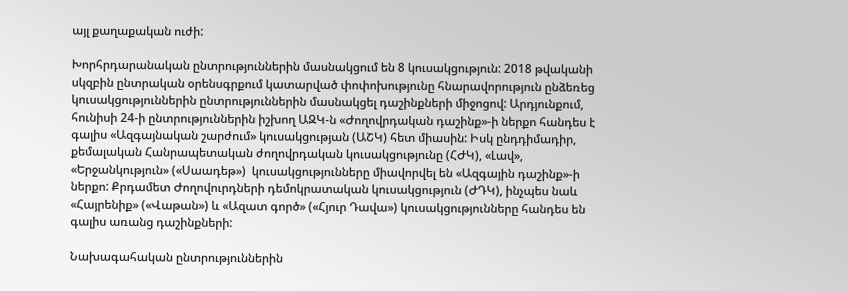այլ քաղաքական ուժի:

Խորհրդարանական ընտրություններին մասնակցում են 8 կուսակցություն: 2018 թվականի սկզբին ընտրական օրենսգրքում կատարված փոփոխությունը հնարավորություն ընձեռեց կուսակցություններին ընտրություններին մասնակցել դաշինքների միջոցով: Արդյունքում, հունիսի 24-ի ընտրություններին իշխող ԱԶԿ-ն «Ժողովրդական դաշինք»-ի ներքո հանդես է գալիս «Ազգայնական շարժում» կուսակցության (ԱՇԿ) հետ միասին: Իսկ ընդդիմադիր, քեմալական Հանրապետական ժողովրդական կուսակցությունը (ՀԺԿ), «Լավ», «Երջանկություն» («Սաադեթ»)  կուսակցությունները միավորվել են «Ազգային դաշինք»-ի ներքո: Քրդամետ Ժողովուրդների դեմոկրատական կուսակցություն (ԺԴԿ), ինչպես նաև «Հայրենիք» («Վաթան») և «Ազատ գործ» («Հյուր Դավա») կուսակցությունները հանդես են գալիս առանց դաշինքների:

Նախագահական ընտրություններին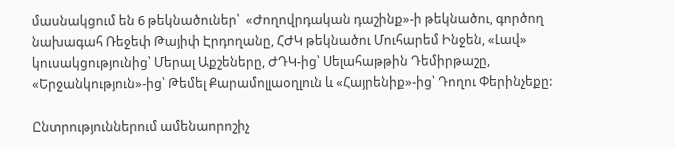մասնակցում են 6 թեկնածուներ՝  «Ժողովրդական դաշինք»-ի թեկնածու, գործող նախագահ Ռեջեփ Թայիփ Էրդողանը, ՀԺԿ թեկնածու Մուհարեմ Ինջեն, «Լավ» կուսակցությունից՝ Մերալ Աքշեները, ԺԴԿ-ից՝ Սելահաթթին Դեմիրթաշը, «Երջանկություն»-ից՝ Թեմել Քարամոլլաօղլուն և «Հայրենիք»-ից՝ Դողու Փերինչեքը:

Ընտրություններում ամենաորոշիչ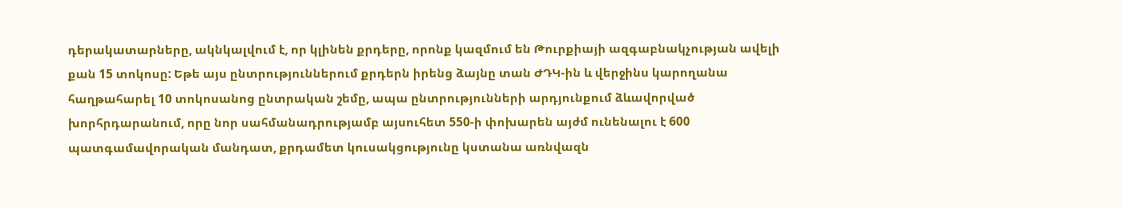դերակատարները, ակնկալվում է, որ կլինեն քրդերը, որոնք կազմում են Թուրքիայի ազգաբնակչության ավելի քան 15 տոկոսը: Եթե այս ընտրություններում քրդերն իրենց ձայնը տան ԺԴԿ-ին և վերջինս կարողանա հաղթահարել 10 տոկոսանոց ընտրական շեմը, ապա ընտրությունների արդյունքում ձևավորված խորհրդարանում, որը նոր սահմանադրությամբ այսուհետ 550-ի փոխարեն այժմ ունենալու է 600 պատգամավորական մանդատ, քրդամետ կուսակցությունը կստանա առնվազն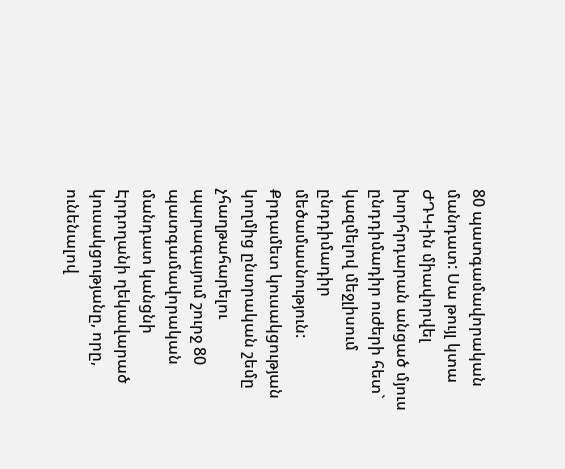80 պատգամավորական մանդատ: Սա թույլ կտա ԺԴԿ-ին միավորվել խորհրդարան անցած մյուս ընդդիմադիր ուժերի հետ` կազմելով մեջլիսում ընդդիմադիր մեծամասնություն: Քրդամետ կուսակցության կողմից ընտրական շեմը չհաղթահարելու պարագայում շուրջ 80 պատգամավորական մանդատ կանցնի Էրդողանի ղեկավարած կուսակցությանը, որը, ունենալով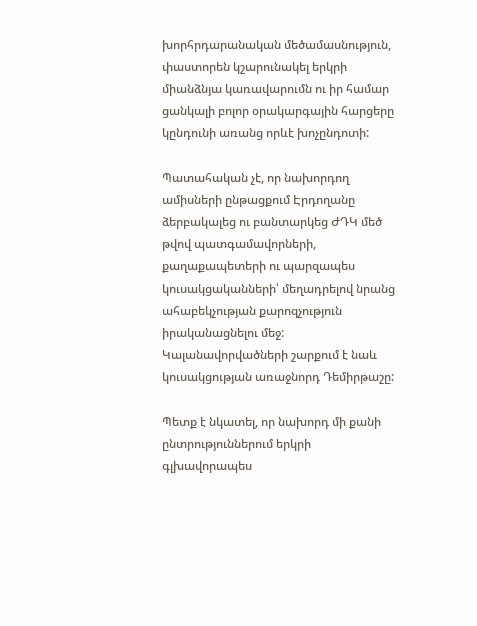խորհրդարանական մեծամասնություն, փաստորեն կշարունակել երկրի միանձնյա կառավարումն ու իր համար ցանկալի բոլոր օրակարգային հարցերը կընդունի առանց որևէ խոչընդոտի:

Պատահական չէ, որ նախորդող ամիսների ընթացքում Էրդողանը ձերբակալեց ու բանտարկեց ԺԴԿ մեծ թվով պատգամավորների, քաղաքապետերի ու պարզապես կուսակցականների՝ մեղադրելով նրանց ահաբեկչության քարոզչություն իրականացնելու մեջ: Կալանավորվածների շարքում է նաև կուսակցության առաջնորդ Դեմիրթաշը:

Պետք է նկատել, որ նախորդ մի քանի ընտրություններում երկրի գլխավորապես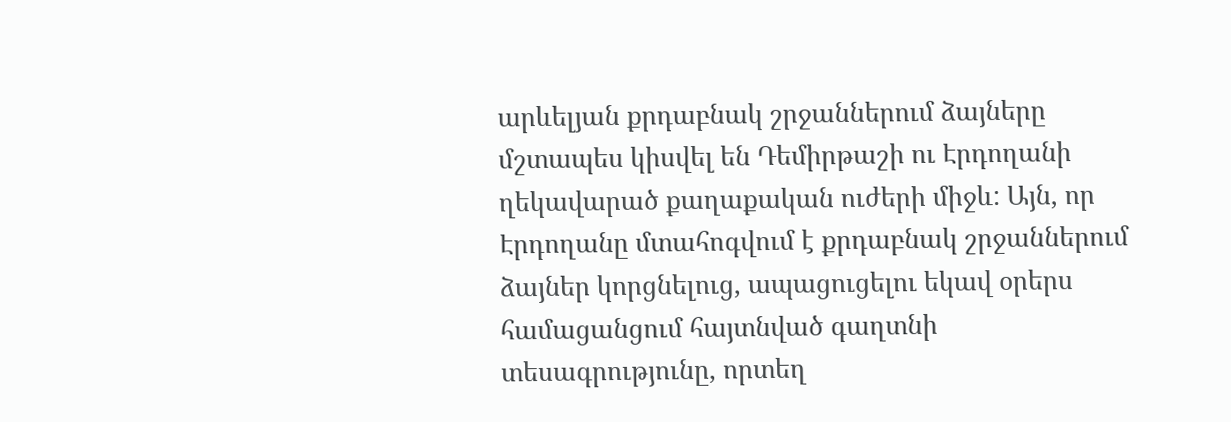արևելյան քրդաբնակ շրջաններում ձայները մշտապես կիսվել են Դեմիրթաշի ու Էրդողանի ղեկավարած քաղաքական ուժերի միջև: Այն, որ Էրդողանը մտահոգվում է քրդաբնակ շրջաններում ձայներ կորցնելուց, ապացուցելու եկավ օրերս համացանցում հայտնված գաղտնի տեսագրությունը, որտեղ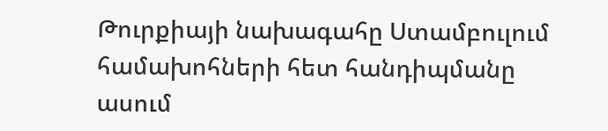Թուրքիայի նախագահը Ստամբուլում համախոհների հետ հանդիպմանը ասում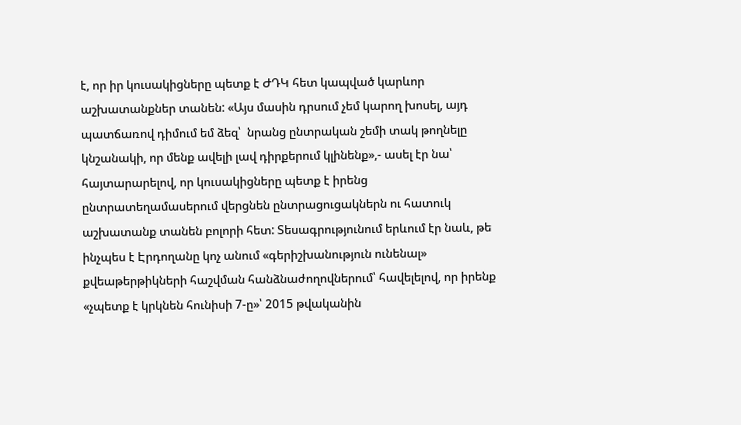է, որ իր կուսակիցները պետք է ԺԴԿ հետ կապված կարևոր աշխատանքներ տանեն: «Այս մասին դրսում չեմ կարող խոսել, այդ պատճառով դիմում եմ ձեզ՝  նրանց ընտրական շեմի տակ թողնելը կնշանակի, որ մենք ավելի լավ դիրքերում կլինենք»,- ասել էր նա՝ հայտարարելով, որ կուսակիցները պետք է իրենց ընտրատեղամասերում վերցնեն ընտրացուցակներն ու հատուկ աշխատանք տանեն բոլորի հետ: Տեսագրությունում երևում էր նաև, թե ինչպես է Էրդողանը կոչ անում «գերիշխանություն ունենալ» քվեաթերթիկների հաշվման հանձնաժողովներում՝ հավելելով, որ իրենք «չպետք է կրկնեն հունիսի 7-ը»՝ 2015 թվականին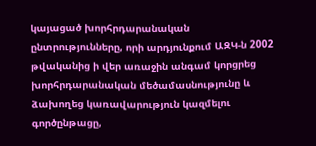կայացած խորհրդարանական ընտրությունները, որի արդյունքում ԱԶԿ-ն 2002 թվականից ի վեր առաջին անգամ կորցրեց խորհրդարանական մեծամասնությունը և ձախողեց կառավարություն կազմելու գործընթացը,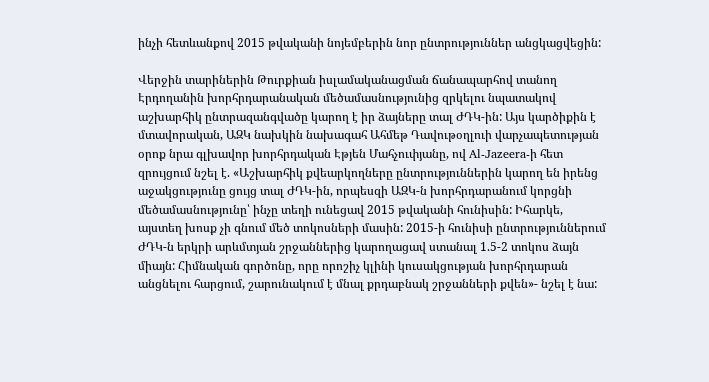ինչի հետևանքով 2015 թվականի նոյեմբերին նոր ընտրություններ անցկացվեցին:

Վերջին տարիներին Թուրքիան իսլամականացման ճանապարհով տանող Էրդողանին խորհրդարանական մեծամասնությունից զրկելու նպատակով աշխարհիկ ընտրազանգվածը կարող է իր ձայները տալ ԺԴԿ-ին: Այս կարծիքին է մտավորական, ԱԶԿ նախկին նախագահ Ահմեթ Դավութօղլուի վարչապետության օրոք նրա գլխավոր խորհրդական Էթյեն Մահչուփյանը, ով Al-Jazeera-ի հետ զրույցում նշել է. «Աշխարհիկ քվեարկողները ընտրություններին կարող են իրենց աջակցությունը ցույց տալ ԺԴԿ-ին, որպեսզի ԱԶԿ-ն խորհրդարանում կորցնի մեծամասնությունը՝ ինչը տեղի ունեցավ 2015 թվականի հունիսին: Իհարկե, այստեղ խոսք չի գնում մեծ տոկոսների մասին: 2015-ի հունիսի ընտրություններում ԺԴԿ-ն երկրի արևմտյան շրջաններից կարողացավ ստանալ 1.5-2 տոկոս ձայն միայն: Հիմնական գործոնը, որը որոշիչ կլինի կուսակցության խորհրդարան անցնելու հարցում, շարունակում է մնալ քրդաբնակ շրջանների քվեն»- նշել է նա: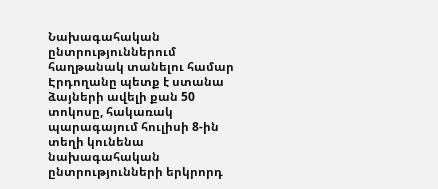Նախագահական ընտրություններում հաղթանակ տանելու համար Էրդողանը պետք է ստանա ձայների ավելի քան 50 տոկոսը, հակառակ պարագայում հուլիսի 8-ին տեղի կունենա նախագահական ընտրությունների երկրորդ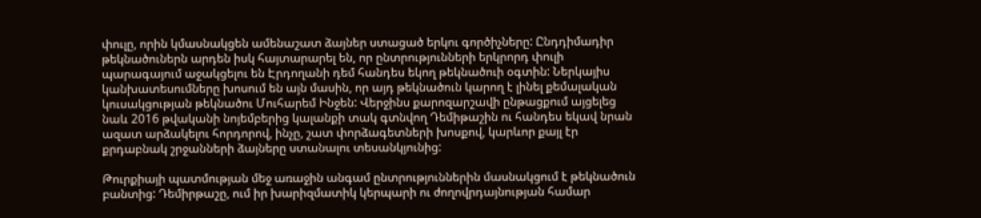փուլը, որին կմասնակցեն ամենաշատ ձայներ ստացած երկու գործիչները: Ընդդիմադիր թեկնածուներն արդեն իսկ հայտարարել են, որ ընտրությունների երկրորդ փուլի պարագայում աջակցելու են Էրդողանի դեմ հանդես եկող թեկնածուի օգտին: Ներկայիս կանխատեսումները խոսում են այն մասին, որ այդ թեկնածուն կարող է լինել քեմալական կուսակցության թեկնածու Մուհարեմ Ինջեն: Վերջինս քարոզարշավի ընթացքում այցելեց նաև 2016 թվականի նոյեմբերից կալանքի տակ գտնվող Դեմիթաշին ու հանդես եկավ նրան ազատ արձակելու հորդորով, ինչը, շատ փորձագետների խոսքով, կարևոր քայլ էր քրդաբնակ շրջանների ձայները ստանալու տեսանկյունից:

Թուրքիայի պատմության մեջ առաջին անգամ ընտրություններին մասնակցում է թեկնածուն բանտից: Դեմիրթաշը, ում իր խարիզմատիկ կերպարի ու ժողովրդայնության համար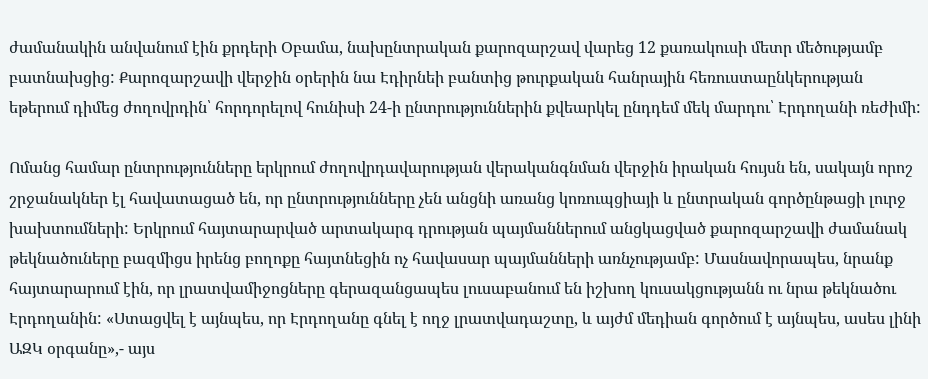ժամանակին անվանում էին քրդերի Օբամա, նախընտրական քարոզարշավ վարեց 12 քառակուսի մետր մեծությամբ բատնախցից: Քարոզարշավի վերջին օրերին նա Էդիրնեի բանտից թուրքական հանրային հեռուստաընկերության եթերում դիմեց ժողովրդին՝ հորդորելով հունիսի 24-ի ընտրություններին քվեարկել ընդդեմ մեկ մարդու՝ Էրդողանի ռեժիմի:

Ոմանց համար ընտրությունները երկրում ժողովրդավարության վերականգնման վերջին իրական հույսն են, սակայն որոշ շրջանակներ էլ հավատացած են, որ ընտրությունները չեն անցնի առանց կոռուպցիայի և ընտրական գործընթացի լուրջ խախտումների: Երկրում հայտարարված արտակարգ դրության պայմաններում անցկացված քարոզարշավի ժամանակ թեկնածուները բազմիցս իրենց բողոքը հայտնեցին ոչ հավասար պայմանների առնչությամբ: Մասնավորապես, նրանք հայտարարում էին, որ լրատվամիջոցները գերազանցապես լուսաբանում են իշխող կուսակցությանն ու նրա թեկնածու Էրդողանին: «Ստացվել է այնպես, որ Էրդողանը գնել է ողջ լրատվադաշտը, և այժմ մեդիան գործում է այնպես, ասես լինի ԱԶԿ օրգանը»,- այս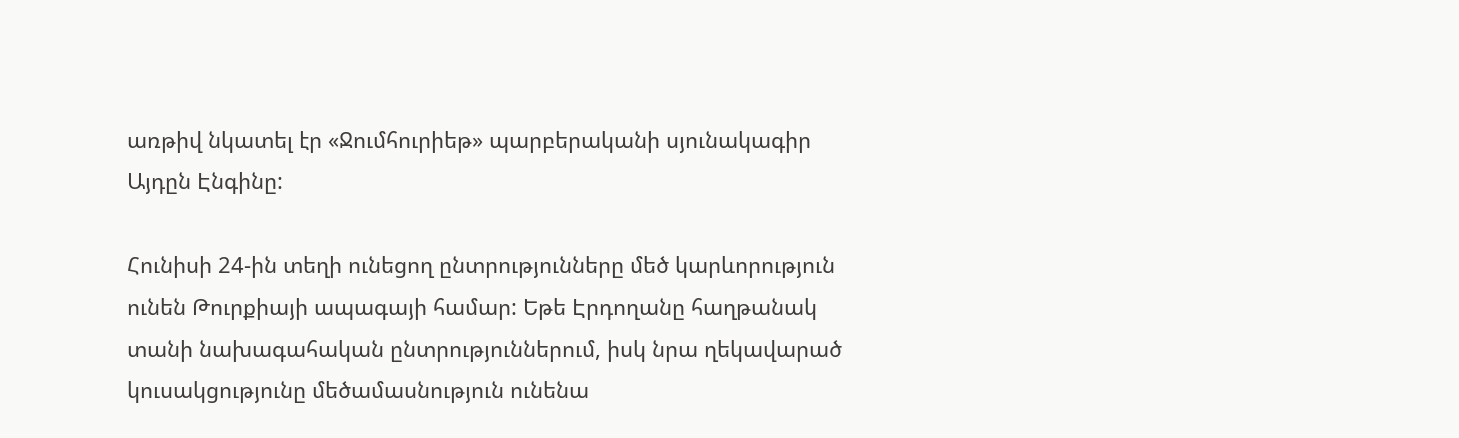առթիվ նկատել էր «Ջումհուրիեթ» պարբերականի սյունակագիր Այդըն Էնգինը:

Հունիսի 24-ին տեղի ունեցող ընտրությունները մեծ կարևորություն ունեն Թուրքիայի ապագայի համար: Եթե Էրդողանը հաղթանակ տանի նախագահական ընտրություններում, իսկ նրա ղեկավարած կուսակցությունը մեծամասնություն ունենա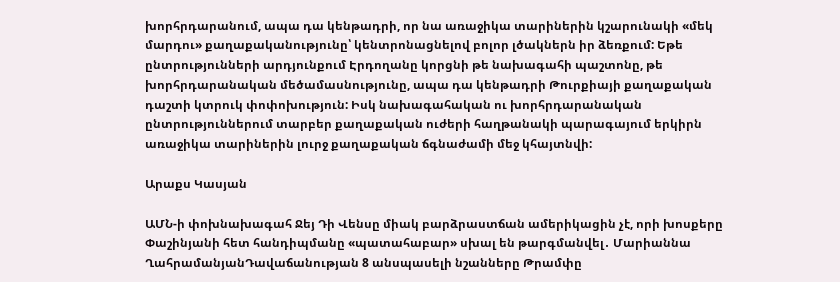խորհրդարանում, ապա դա կենթադրի, որ նա առաջիկա տարիներին կշարունակի «մեկ մարդու» քաղաքականությունը՝ կենտրոնացնելով բոլոր լծակներն իր ձեռքում: Եթե ընտրությունների արդյունքում Էրդողանը կորցնի թե նախագահի պաշտոնը, թե խորհրդարանական մեծամասնությունը, ապա դա կենթադրի Թուրքիայի քաղաքական դաշտի կտրուկ փոփոխություն: Իսկ նախագահական ու խորհրդարանական ընտրություններում տարբեր քաղաքական ուժերի հաղթանակի պարագայում երկիրն առաջիկա տարիներին լուրջ քաղաքական ճգնաժամի մեջ կհայտնվի:

Արաքս Կասյան

ԱՄՆ-ի փոխնախագահ Ջեյ Դի Վենսը միակ բարձրաստճան ամերիկացին չէ, որի խոսքերը Փաշինյանի հետ հանդիպմանը «պատահաբար» սխալ են թարգմանվել․ Մարիաննա ՂահրամանյանԴավաճանության 8 անսպասելի նշանները Թրամփը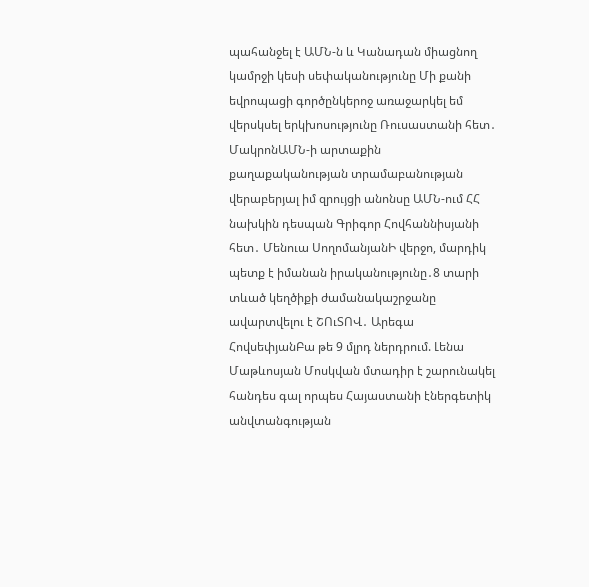պահանջել է ԱՄՆ-ն և Կանադան միացնող կամրջի կեսի սեփականությունը Մի քանի եվրոպացի գործընկերոջ առաջարկել եմ վերսկսել երկխոսությունը Ռուսաստանի հետ․ ՄակրոնԱՄՆ-ի արտաքին քաղաքականության տրամաբանության վերաբերյալ իմ զրույցի անոնսը ԱՄՆ-ում ՀՀ նախկին դեսպան Գրիգոր Հովհաննիսյանի հետ․ Մենուա ՍողոմանյանԻ վերջո, մարդիկ պետք է իմանան իրականությունը․8 տարի տևած կեղծիքի ժամանակաշրջանը ավարտվելու է ՇՈւՏՈՎ․ Արեգա ՀովսեփյանԲա թե 9 մլրդ ներդրում. Լենա Մաթևոսյան Մոսկվան մտադիր է շարունակել հանդես գալ որպես Հայաստանի էներգետիկ անվտանգության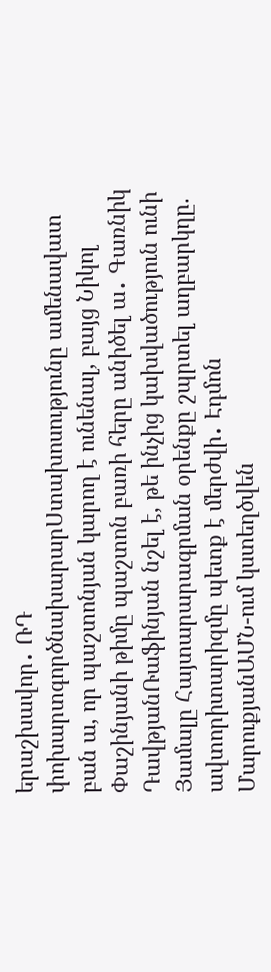երաշխավոր․ ՌԴ փոխարտգործնախարարՍտախոսությունը ամենավատ բան ա, որ պաշտոնյան կարող է ունենալ, բայց Նիկոլ Փաշինյանի թիմը պաշտոն բառի հերը անիծել ա․ Գառնիկ ԴավթյանՌաֆինյան նշել է, թե ինչից կախվածություն ունի Յամալը Հայտարարագրման օրենքը շպրտել աղբարկղը. ավտորիտարիզմը պետք է մերժվի․ Էդմոն ՄարուքյանԱՄՆ-ում կստեղծվեն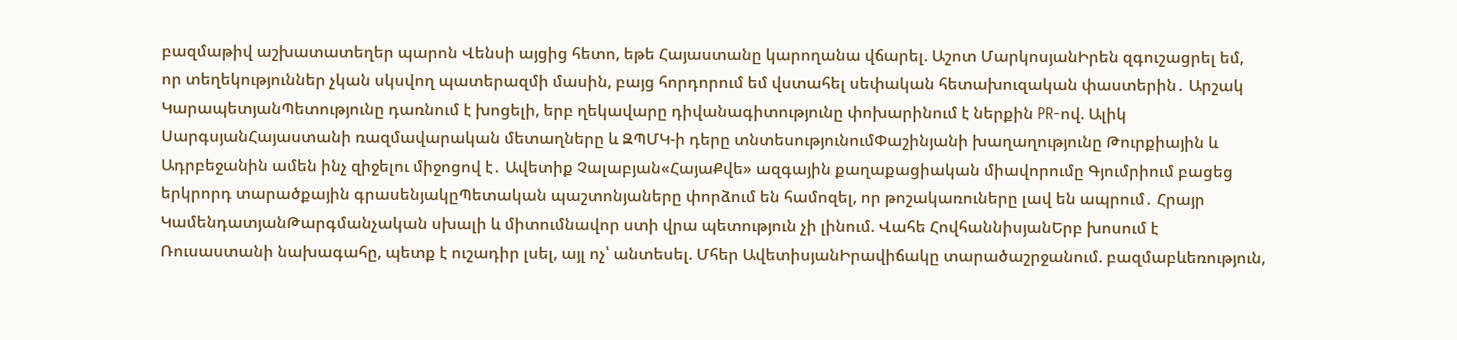բազմաթիվ աշխատատեղեր պարոն Վենսի այցից հետո, եթե Հայաստանը կարողանա վճարել. Աշոտ ՄարկոսյանԻրեն զգուշացրել եմ, որ տեղեկություններ չկան սկսվող պատերազմի մասին, բայց հորդորում եմ վստահել սեփական հետախուզական փաստերին․ Արշակ ԿարապետյանՊետությունը դառնում է խոցելի, երբ ղեկավարը դիվանագիտությունը փոխարինում է ներքին PR-ով. Ալիկ ՍարգսյանՀայաստանի ռազմավարական մետաղները և ԶՊՄԿ-ի դերը տնտեսությունումՓաշինյանի խաղաղությունը Թուրքիային և Ադրբեջանին ամեն ինչ զիջելու միջոցով է․ Ավետիք Չալաբյան«ՀայաՔվե» ազգային քաղաքացիական միավորումը Գյումրիում բացեց երկրորդ տարածքային գրասենյակըՊետական պաշտոնյաները փորձում են համոզել, որ թոշակառուները լավ են ապրում․ Հրայր ԿամենդատյանԹարգմանչական սխալի և միտումնավոր ստի վրա պետություն չի լինում. Վահե ՀովհաննիսյանԵրբ խոսում է Ռուսաստանի նախագահը, պետք է ուշադիր լսել, այլ ոչ՝ անտեսել. Մհեր ԱվետիսյանԻրավիճակը տարածաշրջանում. բազմաբևեռություն,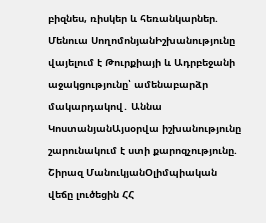բիզնես, ռիսկեր և հեռանկարներ. Մենուա ՍողոմոնյանԻշխանությունը վայելում է Թուրքիայի և Ադրբեջանի աջակցությունը՝ ամենաբարձր մակարդակով․ Աննա ԿոստանյանԱյսօրվա իշխանությունը շարունակում է ստի քարոզչությունը. Շիրազ ՄանուկյանՕլիմպիական վեճը լուծեցին ՀՀ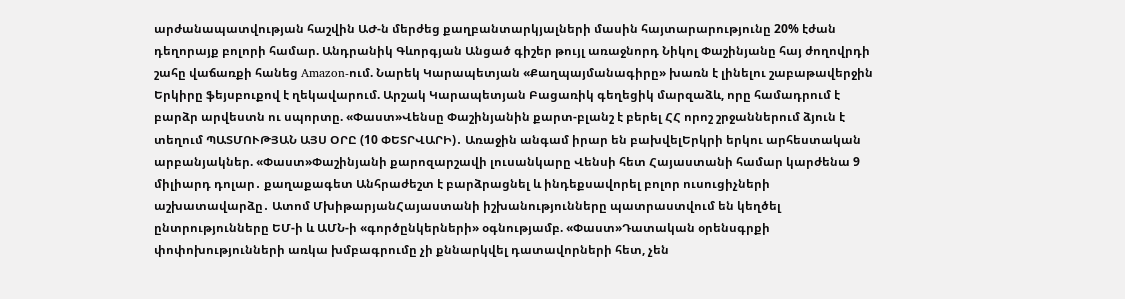արժանապատվության հաշվին ԱԺ-ն մերժեց քաղբանտարկյալների մասին հայտարարությունը 20% էժան դեղորայք բոլորի համար. Անդրանիկ Գևորգյան Անցած գիշեր թույլ առաջնորդ Նիկոլ Փաշինյանը հայ ժողովրդի շահը վաճառքի հանեց Amazon-ում. Նարեկ Կարապետյան «Քաղպայմանագիրը» խառն է լինելու շաբաթավերջին Երկիրը ֆեյսբուքով է ղեկավարում. Արշակ Կարապետյան Բացառիկ գեղեցիկ մարզաձև, որը համադրում է բարձր արվեստն ու սպորտը. «Փաստ»Վենսը Փաշինյանին քարտ-բլանշ է բերել ՀՀ որոշ շրջաններում ձյուն է տեղում ՊԱՏՄՈՒԹՅԱՆ ԱՅՍ ՕՐԸ (10 ՓԵՏՐՎԱՐԻ)․ Առաջին անգամ իրար են բախվելԵրկրի երկու արհեստական արբանյակներ. «Փաստ»Փաշինյանի քարոզարշավի լուսանկարը Վենսի հետ Հայաստանի համար կարժենա 9 միլիարդ դոլար․ քաղաքագետ Անհրաժեշտ է բարձրացնել և ինդեքսավորել բոլոր ուսուցիչների աշխատավարձը․ Ատոմ ՄխիթարյանՀայաստանի իշխանությունները պատրաստվում են կեղծել ընտրությունները ԵՄ-ի և ԱՄՆ-ի «գործընկերների» օգնությամբ. «Փաստ»Դատական օրենսգրքի փոփոխությունների առկա խմբագրումը չի քննարկվել դատավորների հետ, չեն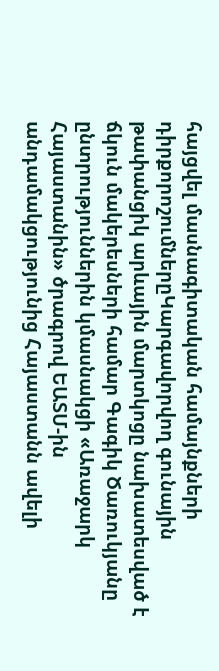հայցվել մասնագիտական համայնքների դիրքորոշումներըԿարգավորվող գունային թափանցիկ արևային մարտկոցը նախատեսված է ճկուն մակերեսների համար Գագիկ Ծառուկյանը ընտրություններին կմասնակցի «Առաջարկ Հայաստանին» ծրագրով ԵԱՏՄ-ին անդամակցությունից Հայաստանն ավելի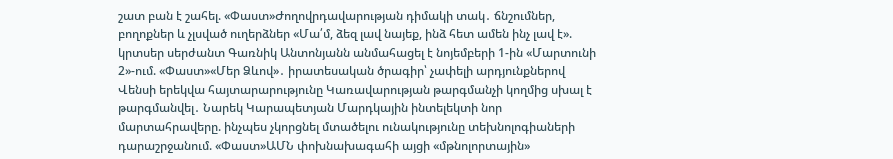շատ բան է շահել. «Փաստ»Ժողովրդավարության դիմակի տակ․ ճնշումներ, բողոքներ և չլսված ուղերձներ «Մա՛մ, ձեզ լավ նայեք, ինձ հետ ամեն ինչ լավ է». կրտսեր սերժանտ Գառնիկ Անտոնյանն անմահացել է նոյեմբերի 1-ին «Մարտունի 2»-ում. «Փաստ»«Մեր Ձևով»․ իրատեսական ծրագիր՝ չափելի արդյունքներով Վենսի երեկվա հայտարարությունը Կառավարության թարգմանչի կողմից սխալ է թարգմանվել․ Նարեկ Կարապետյան Մարդկային ինտելեկտի նոր մարտահրավերը. ինչպես չկորցնել մտածելու ունակությունը տեխնոլոգիաների դարաշրջանում. «Փաստ»ԱՄՆ փոխնախագահի այցի «մթնոլորտային»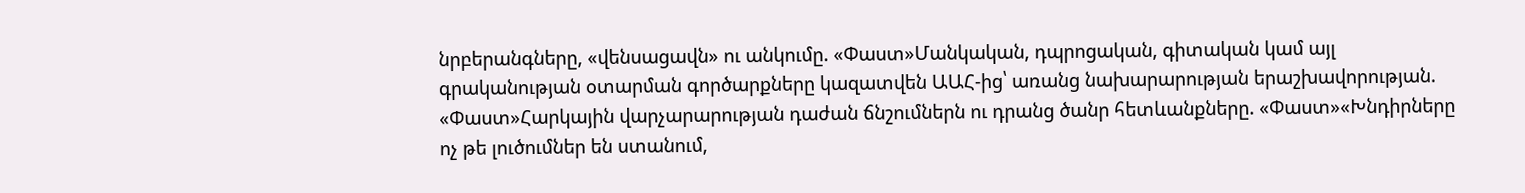նրբերանգները, «վենսացավն» ու անկումը. «Փաստ»Մանկական, դպրոցական, գիտական կամ այլ գրականության օտարման գործարքները կազատվեն ԱԱՀ-ից՝ առանց նախարարության երաշխավորության. «Փաստ»Հարկային վարչարարության դաժան ճնշումներն ու դրանց ծանր հետևանքները. «Փաստ»«Խնդիրները ոչ թե լուծումներ են ստանում,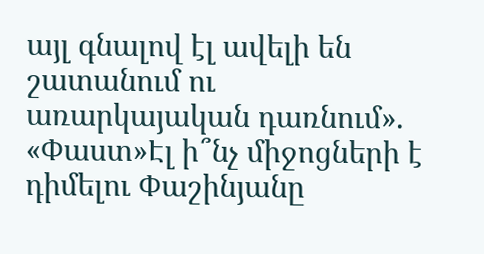այլ գնալով էլ ավելի են շատանում ու առարկայական դառնում». «Փաստ»Էլ ի՞նչ միջոցների է դիմելու Փաշինյանը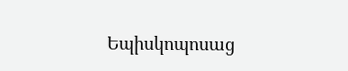Եպիսկոպոսաց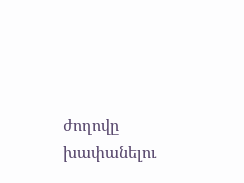ժողովը խափանելու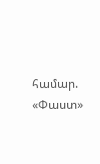համար. «Փաստ»